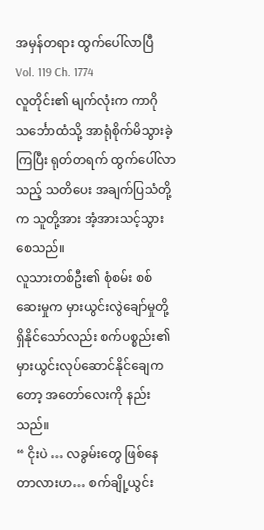အမှန်တရား ထွက်ပေါ်လာပြီ
Vol. 119 Ch. 1774
လူတိုင်း၏ မျက်လုံးက ကာဂို သင်္ဘောထံသို့ အာရုံစိုက်မိသွားခဲ့ကြပြီး ရုတ်တရက် ထွက်ပေါ်လာသည့် သတိပေး အချက်ပြသံတို့က သူတို့အား အံ့အားသင့်သွားစေသည်။
လူသားတစ်ဦး၏ စုံစမ်း စစ်ဆေးမှုက မှားယွင်းလွဲချော်မှုတို့ ရှိနိုင်သော်လည်း စက်ပစ္စည်း၏ မှားယွင်းလုပ်ဆောင်နိုင်ချေကတော့ အတော်လေးကို နည်းသည်။
“ ငိုးပဲ … လခွမ်းတွေ ဖြစ်နေတာလားဟ… စက်ချို့ယွင်း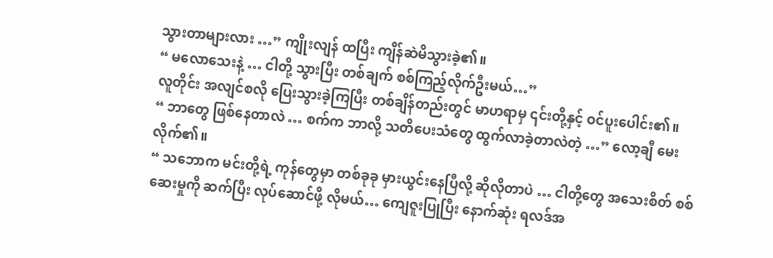သွားတာများလား …” ကျိုးလျန် ထပြီး ကျိန်ဆဲမိသွားခဲ့၏။
“ မလောသေးနဲ့ … ငါတို့ သွားပြီး တစ်ချက် စစ်ကြည့်လိုက်ဦးမယ်…”
လူတိုင်း အလျင်စလို ပြေးသွားခဲ့ကြပြီး တစ်ချိန်တည်းတွင် မာဟရာမှ ၎င်းတို့နှင့် ဝင်ပူးပေါင်း၏။
“ ဘာတွေ ဖြစ်နေတာလဲ … စက်က ဘာလို့ သတိပေးသံတွေ ထွက်လာခဲ့တာလဲတဲ့ …” လော့ချီ မေးလိုက်၏။
“ သဘောက မင်းတို့ရဲ့ ကုန်တွေမှာ တစ်ခုခု မှားယွင်းနေပြီလို့ ဆိုလိုတာပဲ … ငါတို့တွေ အသေးစိတ် စစ်ဆေးမှုကို ဆက်ပြီး လုပ်ဆောင်ဖို့ လိုမယ်… ကျေဇူးပြုပြီး နောက်ဆုံး ရလဒ်အ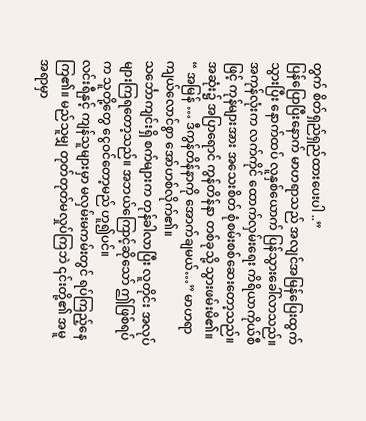တွက် စိတ်ရှည်ရှည်ထားပေးပါ ..”
ပြန်ပြောပြီးနောက် မာဟရာသည် အလျင်အမြန်ပြေးထွက်သွားပြီး နောက်ထပ် လူနှစ်ယောက် ပြန်သွားခေါ်လာသည်။
အကုန်လုံးက လက်ကိုင် ထောက်လှမ်းရေး ကိရိယာကိုယ်စီဖြင့် ကုန်များအား အသေးစိတ် စုံစမ်းစစ်ဆေးတော့သည်။
အဆုံး၌ အပြာရောင် ကွန်တိန်နာ တစ်ခုသို့ သွားဖမ်းမိ၏။
“ အမြန် … ဒီကွန်တိန်နာကို အောက်ချမယ်…” မာဟရာ ကျယ်လောင်စွာ အော်ဟစ်လိုက်၏။
သင်္ဘောကျင်းရှိ စက်များက တုန်ခါလာပြီး လူတိုင်း အလုပ်များကြရတော့သည်။ အဘယ်ကြောင့်ဆိုသော် ဤဖြစ်ရပ်က သူတို့တွေ ငွေဝင်တော့မည် ဟူ၍ပင်။
လင်းရီနှင့် ကျန်သူများမှာ မလှမ်းမကမ်းတွင် ရပ်ကြည့်နေကြ၏။ မည်သူမျှ တုတ်တုတ်မလှုပ်ကြဘဲ ၎င်းတို့၏ အမူအရာမှာ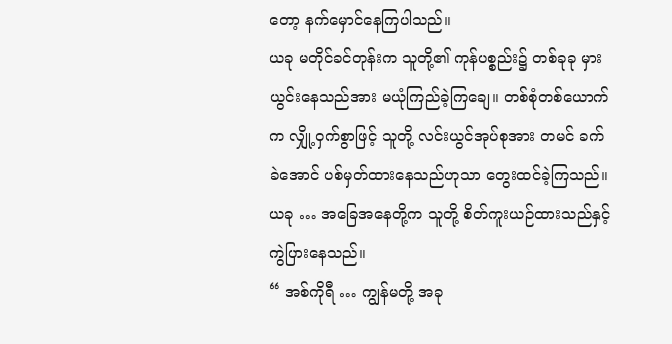တော့ နက်မှောင်နေကြပါသည်။
ယခု မတိုင်ခင်တုန်းက သူတို့၏ ကုန်ပစ္စည်း၌ တစ်ခုခု မှားယွင်းနေသည်အား မယုံကြည်ခဲ့ကြချေ။ တစ်စုံတစ်ယောက်က လျှို့ဝှက်စွာဖြင့် သူတို့ လင်းယွင်အုပ်စုအား တမင် ခက်ခဲအောင် ပစ်မှတ်ထားနေသည်ဟုသာ တွေးထင်ခဲ့ကြသည်။
ယခု … အခြေအနေတို့က သူတို့ စိတ်ကူးယဉ်ထားသည်နှင့် ကွဲပြားနေသည်။
“ အစ်ကိုရီ … ကျွန်မတို့ အခု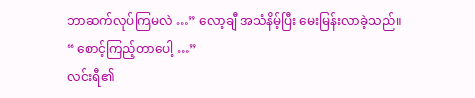ဘာဆက်လုပ်ကြမလဲ …” လော့ချီ အသံနိမ့်ပြီး မေးမြန်းလာခဲ့သည်။
“ စောင့်ကြည့်တာပေါ့ …”
လင်းရီ၏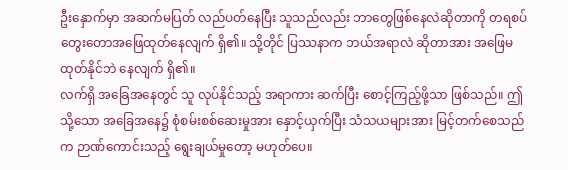ဦးနှောက်မှာ အဆက်မပြတ် လည်ပတ်နေပြီး သူသည်လည်း ဘာတွေဖြစ်နေလဲဆိုတာကို တရစပ် တွေးတောအဖြေထုတ်နေလျက် ရှိ၏။ သို့တိုင် ပြဿနာက ဘယ်အရာလဲ ဆိုတာအား အဖြေမထုတ်နိုင်ဘဲ နေလျက် ရှိ၏။
လက်ရှိ အခြေအနေတွင် သူ လုပ်နိုင်သည့် အရာကား ဆက်ပြီး စောင့်ကြည့်ဖို့သာ ဖြစ်သည်။ ဤသို့သော အခြေအနေ၌ စုံစမ်းစစ်ဆေးမှုအား နှောင့်ယှက်ပြီး သံသယများအား မြင့်တက်စေသည်က ဉာဏ်ကောင်းသည့် ရွေးချယ်မှုတော့ မဟုတ်ပေ။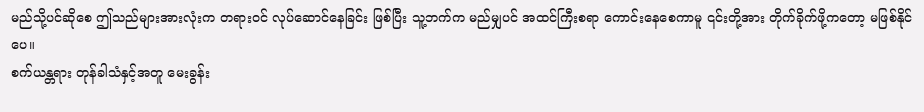မည်သို့ပင်ဆိုစေ ဤသည်များအားလုံးက တရားဝင် လုပ်ဆောင်နေခြင်း ဖြစ်ပြီး သူ့ဘက်က မည်မျှပင် အထင်ကြီးစရာ ကောင်းနေစေကာမူ ၎င်းတို့အား တိုက်ခိုက်ဖို့ကတော့ မဖြစ်နိုင်ပေ။
စက်ယန္တရား တုန်ခါသံနှင့်အတူ မေးခွန်း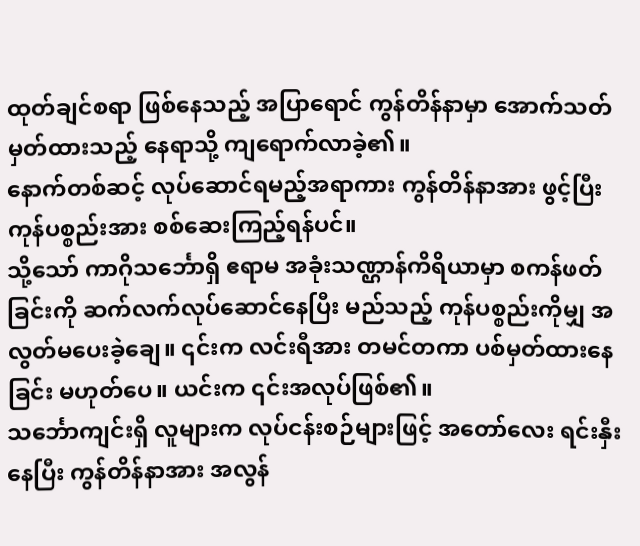ထုတ်ချင်စရာ ဖြစ်နေသည့် အပြာရောင် ကွန်တိန်နာမှာ အောက်သတ်မှတ်ထားသည့် နေရာသို့ ကျရောက်လာခဲ့၏။
နောက်တစ်ဆင့် လုပ်ဆောင်ရမည့်အရာကား ကွန်တိန်နာအား ဖွင့်ပြီး ကုန်ပစ္စည်းအား စစ်ဆေးကြည့်ရန်ပင်။
သို့သော် ကာဂိုသင်္ဘောရှိ ဧရာမ အခုံးသဏ္ဌာန်ကိရိယာမှာ စကန်ဖတ်ခြင်းကို ဆက်လက်လုပ်ဆောင်နေပြီး မည်သည့် ကုန်ပစ္စည်းကိုမျှ အလွတ်မပေးခဲ့ချေ။ ၎င်းက လင်းရီအား တမင်တကာ ပစ်မှတ်ထားနေခြင်း မဟုတ်ပေ။ ယင်းက ၎င်းအလုပ်ဖြစ်၏။
သင်္ဘောကျင်းရှိ လူများက လုပ်ငန်းစဉ်များဖြင့် အတော်လေး ရင်းနှီးနေပြီး ကွန်တိန်နာအား အလွန်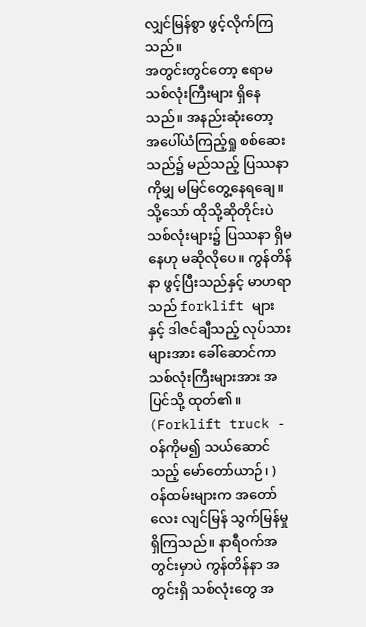လျှင်မြန်စွာ ဖွင့်လိုက်ကြသည်။
အတွင်းတွင်တော့ ဧရာမ သစ်လုံးကြီးများ ရှိနေသည်။ အနည်းဆုံးတော့ အပေါ်ယံကြည့်ရှု စစ်ဆေးသည်၌ မည်သည့် ပြဿနာကိုမျှ မမြင်တွေ့နေရချေ။ သို့သော် ထိုသို့ဆိုတိုင်းပဲ သစ်လုံးများ၌ ပြဿနာ ရှိမနေဟု မဆိုလိုပေ။ ကွန်တိန်နာ ဖွင့်ပြီးသည်နှင့် မာဟရာသည် forklift များ နှင့် ဒါဇင်ချီသည့် လုပ်သားများအား ခေါ်ဆောင်ကာ သစ်လုံးကြီးများအား အပြင်သို့ ထုတ်၏။
(Forklift truck - ၀န်ကိုမ၍ သယ်ဆောင်သည့် မော်တော်ယာဉ်၊ )
ဝန်ထမ်းများက အတော်လေး လျင်မြန် သွက်မြန်မှု ရှိကြသည်။ နာရီဝက်အတွင်းမှာပဲ ကွန်တိန်နာ အတွင်းရှိ သစ်လုံးတွေ အ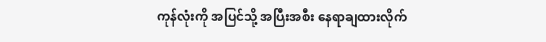ကုန်လုံးကို အပြင်သို့ အပြီးအစီး နေရာချထားလိုက်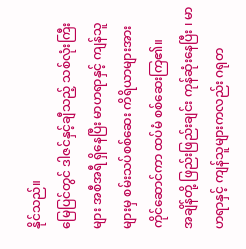နိုင်သည်။
မြေပြင်တွင် ဒါဇင်နှင့်ချီသည့် သစ်လုံးကြီးများ အစီအရီ ရှိနေပြီး မာဟရာနှင့် ကျန်သူများမှ စမ်းသပ်စစ်ဆေး ကိရိယာများအား ကိုင်ဆောင်ကာ ထပ်မံ စစ်ဆေးကြ၏။
အချိန်တို့ ဖြည်းဖြည်းချင်း ကုန်ဆုံးနေပြီး ၊ မာဟရာနှင့် ကျန်သူများကလည်း ဂရုတ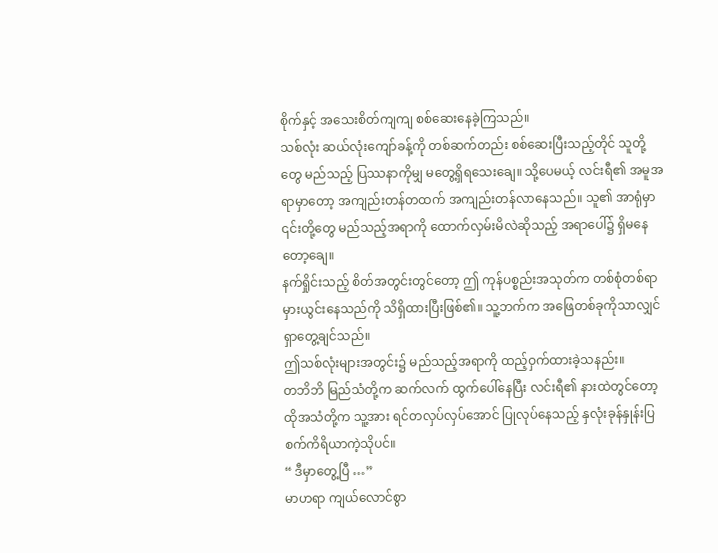စိုက်နှင့် အသေးစိတ်ကျကျ စစ်ဆေးနေခဲ့ကြသည်။
သစ်လုံး ဆယ်လုံးကျော်ခန့်ကို တစ်ဆက်တည်း စစ်ဆေးပြီးသည့်တိုင် သူတို့တွေ မည်သည့် ပြဿနာကိုမျှ မတွေ့ရှိရသေးချေ။ သို့ပေမယ့် လင်းရီ၏ အမူအရာမှာတော့ အကျည်းတန်တထက် အကျည်းတန်လာနေသည်။ သူ၏ အာရုံမှာ ၎င်းတို့တွေ မည်သည့်အရာကို ထောက်လှမ်းမိလဲဆိုသည့် အရာပေါ်၌ ရှိမနေတော့ချေ။
နက်ရှိုင်းသည့် စိတ်အတွင်းတွင်တော့ ဤ ကုန်ပစ္စည်းအသုတ်က တစ်စုံတစ်ရာ မှားယွင်းနေသည်ကို သိရှိထားပြီးဖြစ်၏။ သူ့ဘက်က အဖြေတစ်ခုကိုသာလျှင် ရှာတွေ့ချင်သည်။
ဤသစ်လုံးများအတွင်း၌ မည်သည့်အရာကို ထည့်ဝှက်ထားခဲ့သနည်း။
တဘိဘိ မြည်သံတို့က ဆက်လက် ထွက်ပေါ်နေပြီး လင်းရီ၏ နားထဲတွင်တော့ ထိုအသံတို့က သူ့အား ရင်တလှပ်လှပ်အောင် ပြုလုပ်နေသည့် နှလုံးခုန်နှုန်းပြ စက်ကိရိယာကဲ့သိုပင်။
“ ဒီမှာတွေ့ပြီ …”
မာဟရာ ကျယ်လောင်စွာ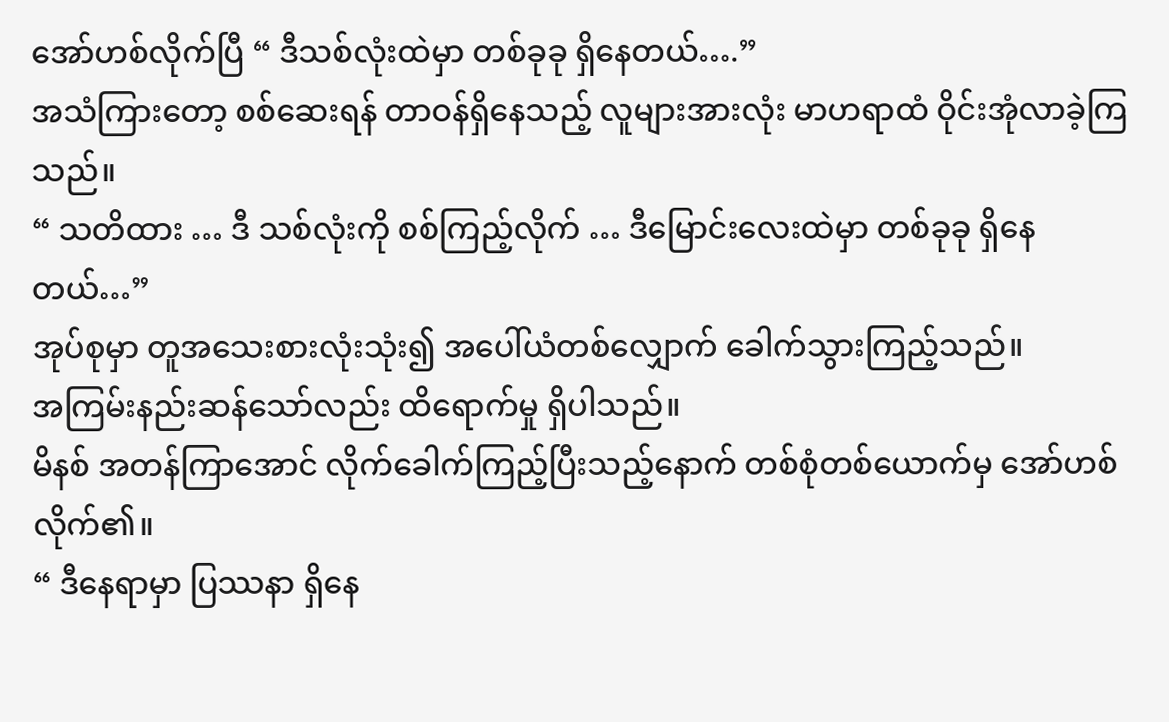အော်ဟစ်လိုက်ပြီ “ ဒီသစ်လုံးထဲမှာ တစ်ခုခု ရှိနေတယ်….”
အသံကြားတော့ စစ်ဆေးရန် တာဝန်ရှိနေသည့် လူများအားလုံး မာဟရာထံ ဝိုင်းအုံလာခဲ့ကြသည်။
“ သတိထား … ဒီ သစ်လုံးကို စစ်ကြည့်လိုက် … ဒီမြောင်းလေးထဲမှာ တစ်ခုခု ရှိနေတယ်…”
အုပ်စုမှာ တူအသေးစားလုံးသုံး၍ အပေါ်ယံတစ်လျှောက် ခေါက်သွားကြည့်သည်။
အကြမ်းနည်းဆန်သော်လည်း ထိရောက်မှု ရှိပါသည်။
မိနစ် အတန်ကြာအောင် လိုက်ခေါက်ကြည့်ပြီးသည့်နောက် တစ်စုံတစ်ယောက်မှ အော်ဟစ်လိုက်၏။
“ ဒီနေရာမှာ ပြဿနာ ရှိနေ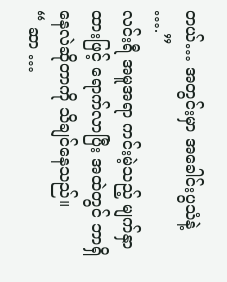တယ်… အတွင်းမှာ အခေါင်းပွသံနဲ့ ….”
လင်းရီ အမူအရာ ကင်းမဲ့သည့် မျက်နှာထားဖြင့် ရောက်လာပြီး အထဲတွင် ဘာရှိနေလဲဆိုတာကို သိချင်နေသည်။
“ ဆာ …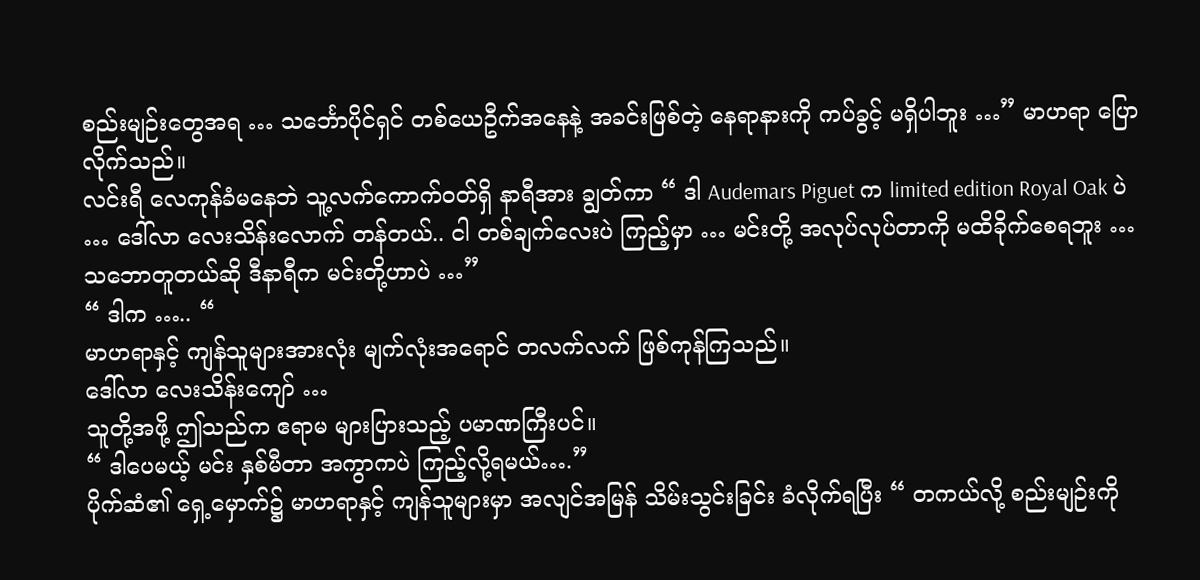စည်းမျဉ်းတွေအရ … သင်္ဘောပိုင်ရှင် တစ်ယေဦက်အနေနဲ့ အခင်းဖြစ်တဲ့ နေရာနားကို ကပ်ခွင့် မရှိပါဘူး …” မာဟရာ ပြောလိုက်သည်။
လင်းရီ လေကုန်ခံမနေဘဲ သူ့လက်ကောက်ဝတ်ရှိ နာရီအား ချွတ်ကာ “ ဒါ Audemars Piguet က limited edition Royal Oak ပဲ … ဒေါ်လာ လေးသိန်းလောက် တန်တယ်.. ငါ တစ်ချက်လေးပဲ ကြည့်မှာ … မင်းတို့ အလုပ်လုပ်တာကို မထိခိုက်စေရဘူး … သဘောတူတယ်ဆို ဒီနာရီက မင်းတို့ဟာပဲ …”
“ ဒါက ….. “
မာဟရာနှင့် ကျန်သူများအားလုံး မျက်လုံးအရောင် တလက်လက် ဖြစ်ကုန်ကြသည်။
ဒေါ်လာ လေးသိန်းကျော် …
သူတို့အဖို့ ဤသည်က ဧရာမ များပြားသည့် ပမာဏကြီးပင်။
“ ဒါပေမယ့် မင်း နှစ်မီတာ အကွာကပဲ ကြည့်လို့ရမယ်….”
ပိုက်ဆံ၏ ရှေ့မှောက်၌ မာဟရာနှင့် ကျန်သူများမှာ အလျင်အမြန် သိမ်းသွင်းခြင်း ခံလိုက်ရပြီး “ တကယ်လို့ စည်းမျဉ်းကို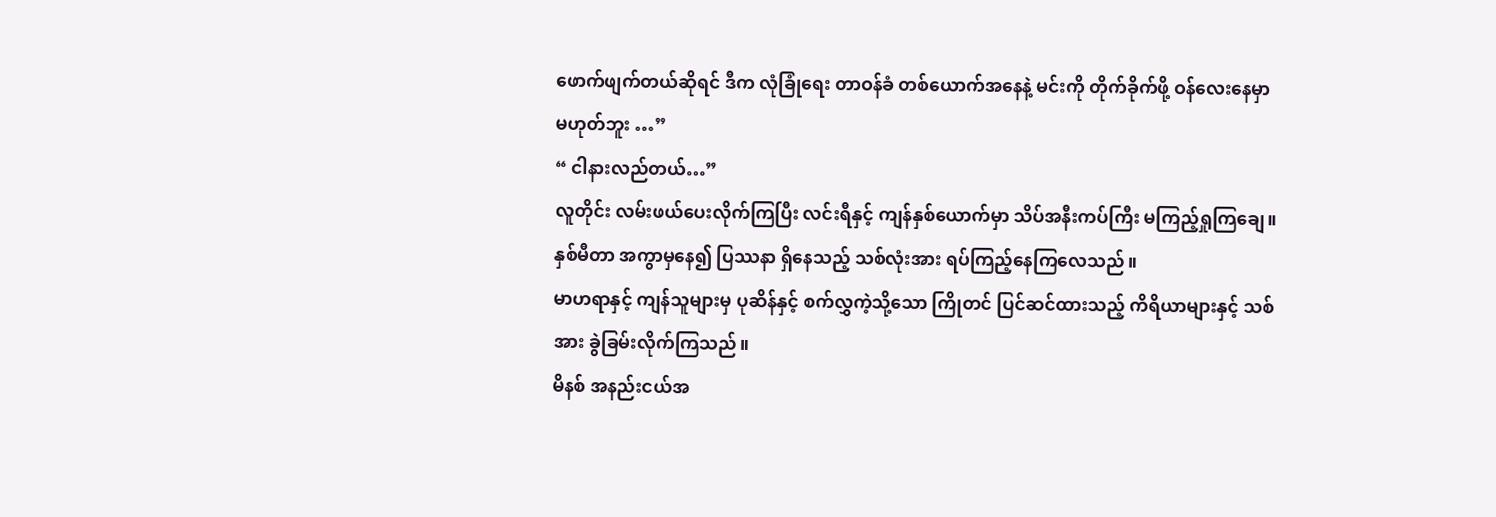ဖောက်ဖျက်တယ်ဆိုရင် ဒီက လုံခြုံရေး တာဝန်ခံ တစ်ယောက်အနေနဲ့ မင်းကို တိုက်ခိုက်ဖို့ ဝန်လေးနေမှာ မဟုတ်ဘူး …”
“ ငါနားလည်တယ်…”
လူတိုင်း လမ်းဖယ်ပေးလိုက်ကြပြီး လင်းရီနှင့် ကျန်နှစ်ယောက်မှာ သိပ်အနီးကပ်ကြီး မကြည့်ရှုကြချေ။ နှစ်မီတာ အကွာမှနေ၍ ပြဿနာ ရှိနေသည့် သစ်လုံးအား ရပ်ကြည့်နေကြလေသည်။
မာဟရာနှင့် ကျန်သူများမှ ပုဆိန်နှင့် စက်လွှကဲ့သို့သော ကြိုတင် ပြင်ဆင်ထားသည့် ကိရိယာများနှင့် သစ်အား ခွဲခြမ်းလိုက်ကြသည်။
မိနစ် အနည်းငယ်အ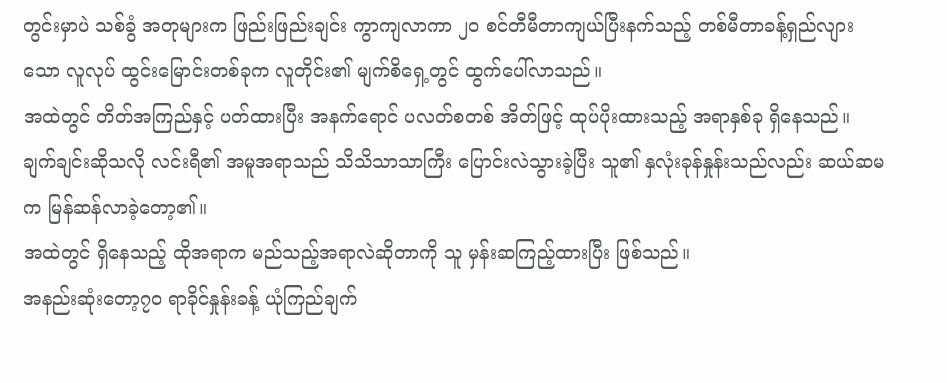တွင်းမှာပဲ သစ်ခွံ အတုများက ဖြည်းဖြည်းချင်း ကွာကျလာကာ ၂၀ စင်တီမီတာကျယ်ပြီးနက်သည့် တစ်မီတာခန့်ရှည်လျားသော လူလုပ် ထွင်းမြောင်းတစ်ခုက လူတိုင်း၏ မျက်စိရှေ့တွင် ထွက်ပေါ်လာသည်။
အထဲတွင် တိတ်အကြည်နှင့် ပတ်ထားပြီး အနက်ရောင် ပလတ်စတစ် အိတ်ဖြင့် ထုပ်ပိုးထားသည့် အရာနှစ်ခု ရှိနေသည်။
ချက်ချင်းဆိုသလို လင်းရီ၏ အမူအရာသည် သိသိသာသာကြီး ပြောင်းလဲသွားခဲ့ပြီး သူ၏ နှလုံးခုန်နှုန်းသည်လည်း ဆယ်ဆမက မြန်ဆန်လာခဲ့တော့၏။
အထဲတွင် ရှိနေသည့် ထိုအရာက မည်သည့်အရာလဲဆိုတာကို သူ မှန်းဆကြည့်ထားပြီး ဖြစ်သည်။
အနည်းဆုံးတော့၇၀ ရာခိုင်နှုန်းခန့် ယုံကြည်ချက်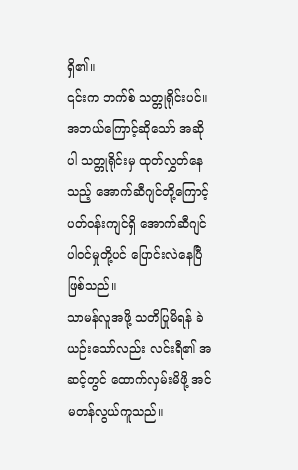ရှိ၏။
၎င်းက ဘက်စ် သတ္တုရိုင်းပင်။
အဘယ်ကြောင့်ဆိုသော် အဆိုပါ သတ္တုရိုင်းမှ ထုတ်လွှတ်နေသည့် အောက်ဆီဂျင်တို့ကြောင့် ပတ်ဝန်းကျင်ရှိ အောက်ဆီဂျင် ပါဝင်မှုတို့ပင် ပြောင်းလဲနေပြီ ဖြစ်သည်။
သာမန်လူအဖို့ သတိပြုမိရန် ခဲယဉ်းသော်လည်း လင်းရီ၏ အဆင့်တွင် ထောက်လှမ်းမိဖို့ အင်မတန်လွယ်ကူသည်။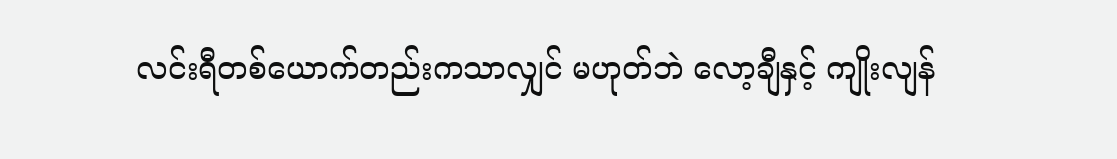လင်းရီတစ်ယောက်တည်းကသာလျှင် မဟုတ်ဘဲ လော့ချီနှင့် ကျိုးလျန်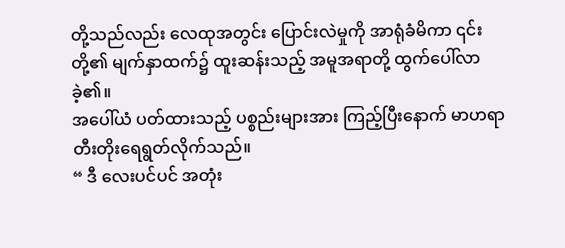တို့သည်လည်း လေထုအတွင်း ပြောင်းလဲမှုကို အာရုံခံမိကာ ၎င်းတို့၏ မျက်နှာထက်၌ ထူးဆန်းသည့် အမူအရာတို့ ထွက်ပေါ်လာခဲ့၏။
အပေါ်ယံ ပတ်ထားသည့် ပစ္စည်းများအား ကြည့်ပြီးနောက် မာဟရာ တီးတိုးရေရွတ်လိုက်သည်။
“ ဒီ လေးပင်ပင် အတုံး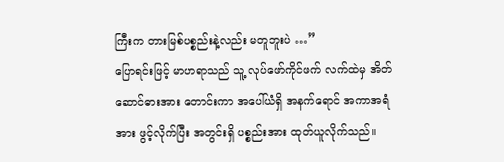ကြီးက တားမြစ်ပစ္စည်းနဲ့လည်း မတူဘူးပဲ …”
ပြောရင်းဖြင့် မာဟရာသည် သူ့ လုပ်ဖော်ကိုင်ဖက် လက်ထဲမှ အိတ်ဆောင်ဓားအား တောင်းကာ အပေါ်ယံရှိ အနက်ရောင် အကာအရံအား ဖွင့်လိုက်ပြီး အတွင်းရှိ ပစ္စည်းအား ထုတ်ယူလိုက်သည်။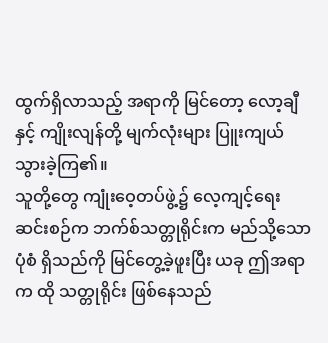ထွက်ရှိလာသည့် အရာကို မြင်တော့ လော့ချီနှင့် ကျိုးလျန်တို့ မျက်လုံးများ ပြူးကျယ်သွားခဲ့ကြ၏။
သူတို့တွေ ကျုံးဝေ့တပ်ဖွဲ့၌ လေ့ကျင့်ရေး ဆင်းစဉ်က ဘက်စ်သတ္တုရိုင်းက မည်သို့သော ပုံစံ ရှိသည်ကို မြင်တွေ့ခဲ့ဖူးပြီး ယခု ဤအရာက ထို သတ္တုရိုင်း ဖြစ်နေသည်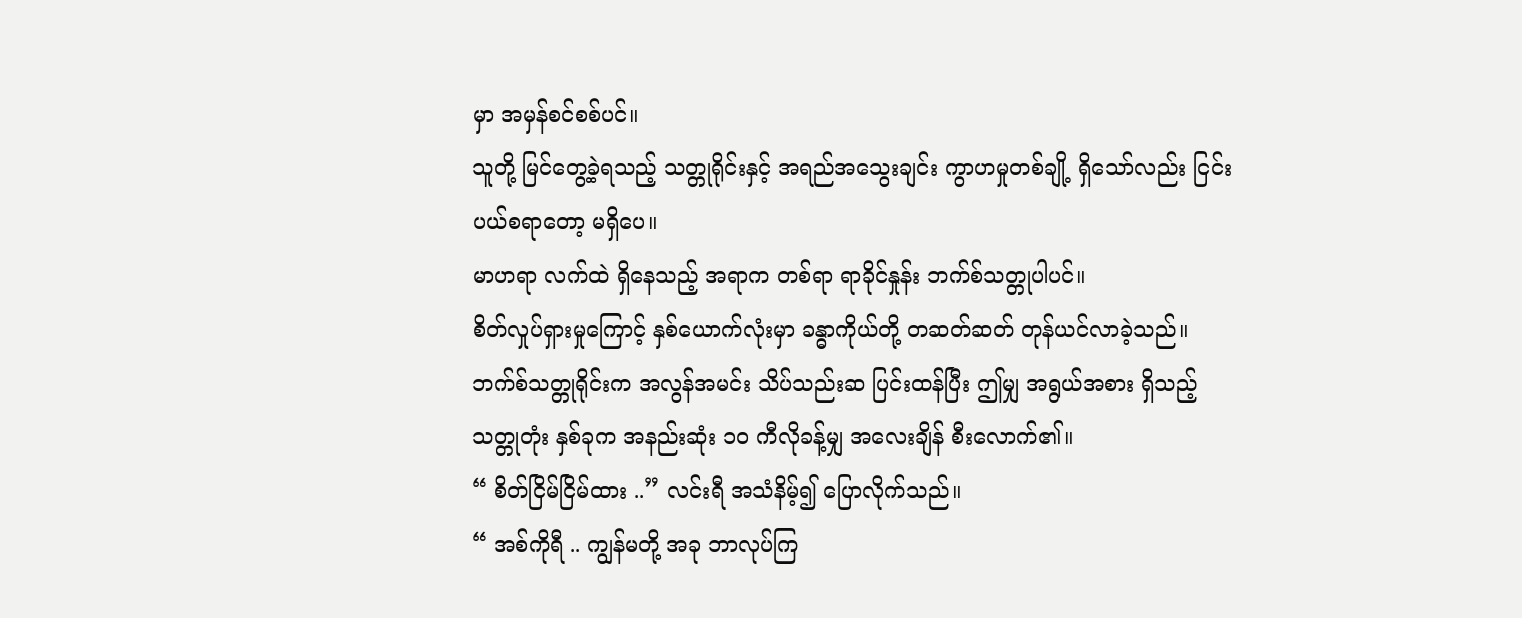မှာ အမှန်စင်စစ်ပင်။
သူတို့ မြင်တွေ့ခဲ့ရသည့် သတ္တုရိုင်းနှင့် အရည်အသွေးချင်း ကွာဟမှုတစ်ချို့ ရှိသော်လည်း ငြင်းပယ်စရာတော့ မရှိပေ။
မာဟရာ လက်ထဲ ရှိနေသည့် အရာက တစ်ရာ ရာခိုင်နှုန်း ဘက်စ်သတ္တုပါပင်။
စိတ်လှုပ်ရှားမှုကြောင့် နှစ်ယောက်လုံးမှာ ခန္ဓာကိုယ်တို့ တဆတ်ဆတ် တုန်ယင်လာခဲ့သည်။
ဘက်စ်သတ္တုရိုင်းက အလွန်အမင်း သိပ်သည်းဆ ပြင်းထန်ပြီး ဤမျှ အရွယ်အစား ရှိသည့် သတ္တုတုံး နှစ်ခုက အနည်းဆုံး ၁၀ ကီလိုခန့်မျှ အလေးချိန် စီးလောက်၏။
“ စိတ်ငြိမ်ငြိမ်ထား ..” လင်းရီ အသံနိမ့်၍ ပြောလိုက်သည်။
“ အစ်ကိုရီ .. ကျွန်မတို့ အခု ဘာလုပ်ကြ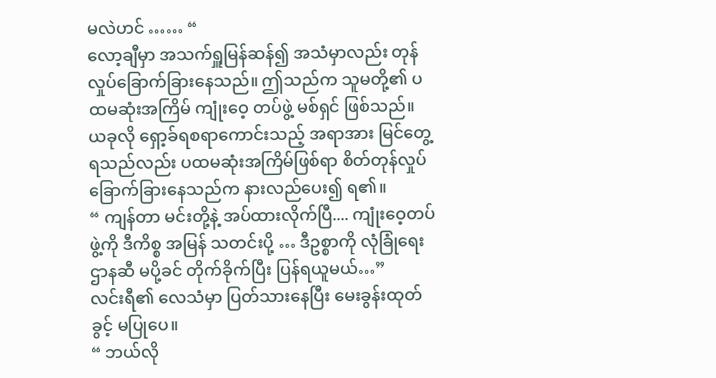မလဲဟင် …… “
လော့ချီမှာ အသက်ရှူမြန်ဆန်၍ အသံမှာလည်း တုန်လှုပ်ခြောက်ခြားနေသည်။ ဤသည်က သူမတို့၏ ပထမဆုံးအကြိမ် ကျုံးဝေ့ တပ်ဖွဲ့ မစ်ရှင် ဖြစ်သည်။
ယခုလို ရှော့ခ်ရစရာကောင်းသည့် အရာအား မြင်တွေ့ရသည်လည်း ပထမဆုံးအကြိမ်ဖြစ်ရာ စိတ်တုန်လှုပ် ခြောက်ခြားနေသည်က နားလည်ပေး၍ ရ၏။
“ ကျန်တာ မင်းတို့နဲ့ အပ်ထားလိုက်ပြီ.... ကျုံးဝေ့တပ်ဖွဲ့ကို ဒီကိစ္စ အမြန် သတင်းပို့ … ဒီဥစ္စာကို လုံခြုံရေး ဌာနဆီ မပို့ခင် တိုက်ခိုက်ပြီး ပြန်ရယူမယ်…”
လင်းရီ၏ လေသံမှာ ပြတ်သားနေပြီး မေးခွန်းထုတ်ခွင့် မပြုပေ။
“ ဘယ်လို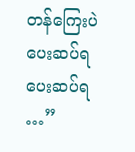တန်ကြေးပဲ ပေးဆပ်ရ ပေးဆပ်ရ …”